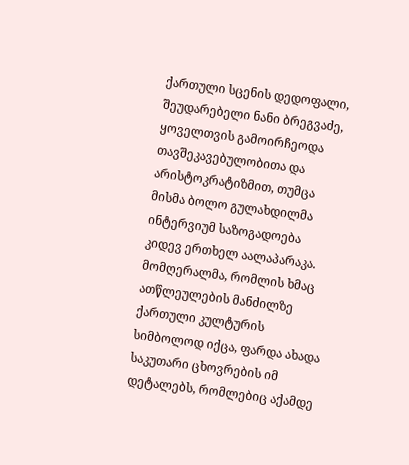ქართული სცენის დედოფალი, შეუდარებელი ნანი ბრეგვაძე, ყოველთვის გამოირჩეოდა თავშეკავებულობითა და არისტოკრატიზმით, თუმცა მისმა ბოლო გულახდილმა ინტერვიუმ საზოგადოება კიდევ ერთხელ აალაპარაკა. მომღერალმა, რომლის ხმაც ათწლეულების მანძილზე ქართული კულტურის სიმბოლოდ იქცა, ფარდა ახადა საკუთარი ცხოვრების იმ დეტალებს, რომლებიც აქამდე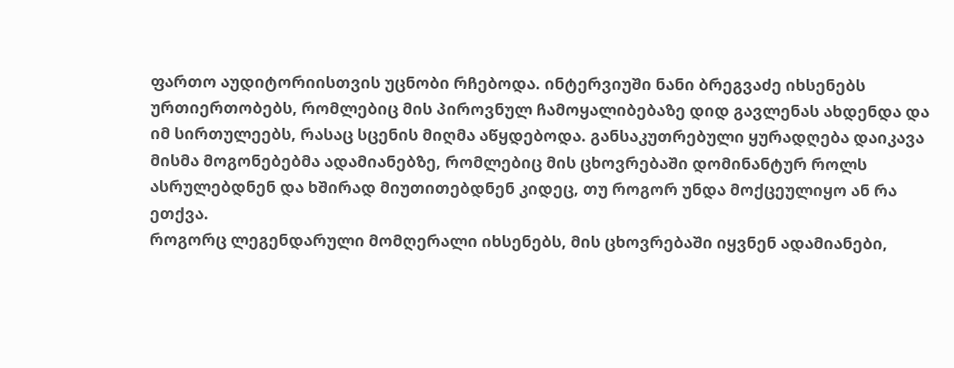ფართო აუდიტორიისთვის უცნობი რჩებოდა. ინტერვიუში ნანი ბრეგვაძე იხსენებს ურთიერთობებს, რომლებიც მის პიროვნულ ჩამოყალიბებაზე დიდ გავლენას ახდენდა და იმ სირთულეებს, რასაც სცენის მიღმა აწყდებოდა. განსაკუთრებული ყურადღება დაიკავა მისმა მოგონებებმა ადამიანებზე, რომლებიც მის ცხოვრებაში დომინანტურ როლს ასრულებდნენ და ხშირად მიუთითებდნენ კიდეც, თუ როგორ უნდა მოქცეულიყო ან რა ეთქვა.
როგორც ლეგენდარული მომღერალი იხსენებს, მის ცხოვრებაში იყვნენ ადამიანები,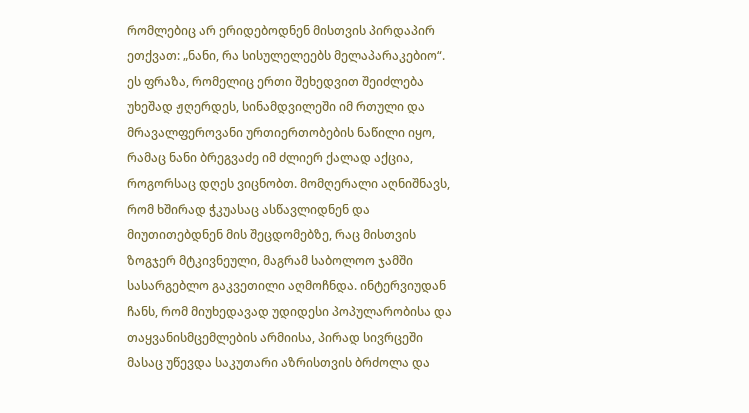რომლებიც არ ერიდებოდნენ მისთვის პირდაპირ ეთქვათ: „ნანი, რა სისულელეებს მელაპარაკებიო“. ეს ფრაზა, რომელიც ერთი შეხედვით შეიძლება უხეშად ჟღერდეს, სინამდვილეში იმ რთული და მრავალფეროვანი ურთიერთობების ნაწილი იყო, რამაც ნანი ბრეგვაძე იმ ძლიერ ქალად აქცია, როგორსაც დღეს ვიცნობთ. მომღერალი აღნიშნავს, რომ ხშირად ჭკუასაც ასწავლიდნენ და მიუთითებდნენ მის შეცდომებზე, რაც მისთვის ზოგჯერ მტკივნეული, მაგრამ საბოლოო ჯამში სასარგებლო გაკვეთილი აღმოჩნდა. ინტერვიუდან ჩანს, რომ მიუხედავად უდიდესი პოპულარობისა და თაყვანისმცემლების არმიისა, პირად სივრცეში მასაც უწევდა საკუთარი აზრისთვის ბრძოლა და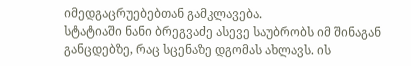იმედგაცრუებებთან გამკლავება.
სტატიაში ნანი ბრეგვაძე ასევე საუბრობს იმ შინაგან განცდებზე, რაც სცენაზე დგომას ახლავს. ის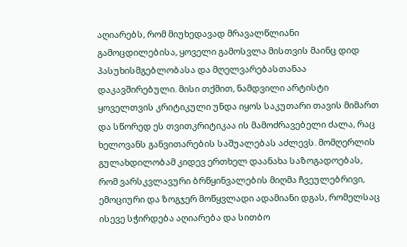აღიარებს, რომ მიუხედავად მრავალწლიანი გამოცდილებისა, ყოველი გამოსვლა მისთვის მაინც დიდ პასუხისმგებლობასა და მღელვარებასთანაა დაკავშირებული. მისი თქმით, ნამდვილი არტისტი ყოველთვის კრიტიკული უნდა იყოს საკუთარი თავის მიმართ და სწორედ ეს თვითკრიტიკაა ის მამოძრავებელი ძალა, რაც ხელოვანს განვითარების საშუალებას აძლევს. მომღერლის გულახდილობამ კიდევ ერთხელ დაანახა საზოგადოებას, რომ ვარსკვლავური ბრწყინვალების მიღმა ჩვეულებრივი, ემოციური და ზოგჯერ მოწყვლადი ადამიანი დგას, რომელსაც ისევე სჭირდება აღიარება და სითბო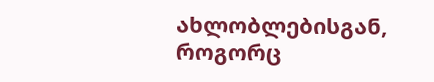ახლობლებისგან, როგორც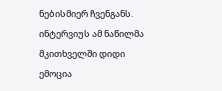ნებისმიერ ჩვენგანს. ინტერვიუს ამ ნაწილმა მკითხველში დიდი ემოცია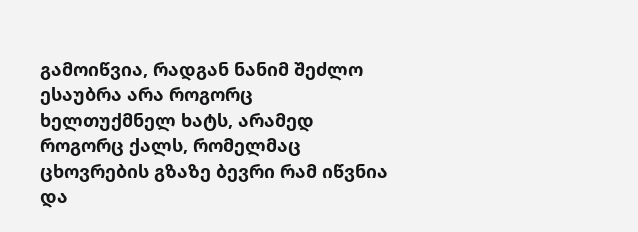გამოიწვია, რადგან ნანიმ შეძლო ესაუბრა არა როგორც ხელთუქმნელ ხატს, არამედ როგორც ქალს, რომელმაც ცხოვრების გზაზე ბევრი რამ იწვნია და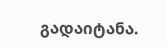გადაიტანა.